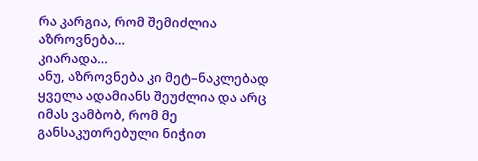რა კარგია, რომ შემიძლია აზროვნება…
კიარადა…
ანუ, აზროვნება კი მეტ–ნაკლებად ყველა ადამიანს შეუძლია და არც იმას ვამბობ, რომ მე განსაკუთრებული ნიჭით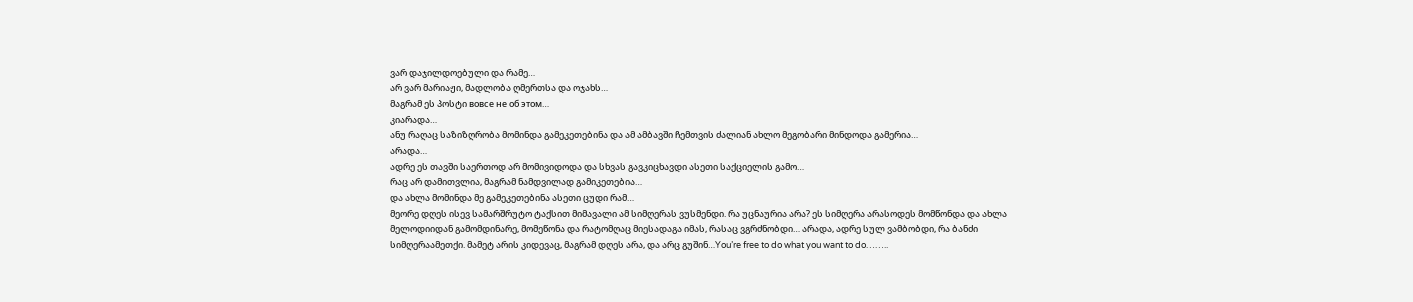ვარ დაჯილდოებული და რამე…
არ ვარ მარიაჟი, მადლობა ღმერთსა და ოჯახს…
მაგრამ ეს პოსტი вовсе не об этом…
კიარადა…
ანუ რაღაც საზიზღრობა მომინდა გამეკეთებინა და ამ ამბავში ჩემთვის ძალიან ახლო მეგობარი მინდოდა გამერია…
არადა…
ადრე ეს თავში საერთოდ არ მომივიდოდა და სხვას გავკიცხავდი ასეთი საქციელის გამო…
რაც არ დამითვლია, მაგრამ ნამდვილად გამიკეთებია…
და ახლა მომინდა მე გამეკეთებინა ასეთი ცუდი რამ…
მეორე დღეს ისევ სამარშრუტო ტაქსით მიმავალი ამ სიმღერას ვუსმენდი. რა უცნაურია არა? ეს სიმღერა არასოდეს მომწონდა და ახლა მელოდიიდან გამომდინარე, მომეწონა და რატომღაც მიესადაგა იმას, რასაც ვგრძნობდი… არადა, ადრე სულ ვამბობდი, რა ბანძი სიმღერაამეთქი. მამეტ არის კიდევაც, მაგრამ დღეს არა, და არც გუშინ…You’re free to do what you want to do……..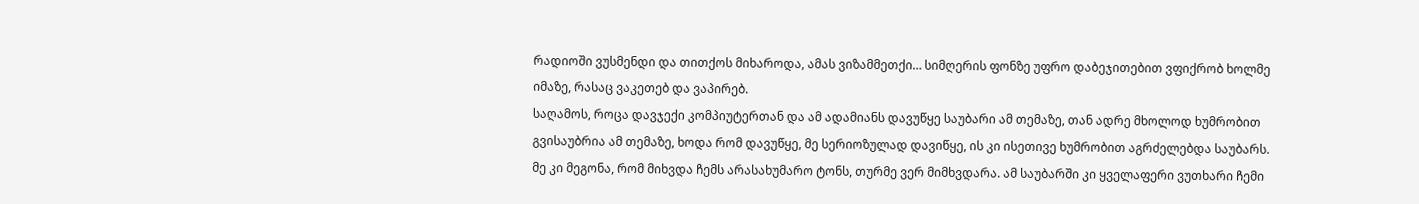რადიოში ვუსმენდი და თითქოს მიხაროდა, ამას ვიზამმეთქი… სიმღერის ფონზე უფრო დაბეჯითებით ვფიქრობ ხოლმე იმაზე, რასაც ვაკეთებ და ვაპირებ.
საღამოს, როცა დავჯექი კომპიუტერთან და ამ ადამიანს დავუწყე საუბარი ამ თემაზე, თან ადრე მხოლოდ ხუმრობით გვისაუბრია ამ თემაზე, ხოდა რომ დავუწყე, მე სერიოზულად დავიწყე, ის კი ისეთივე ხუმრობით აგრძელებდა საუბარს. მე კი მეგონა, რომ მიხვდა ჩემს არასახუმარო ტონს, თურმე ვერ მიმხვდარა. ამ საუბარში კი ყველაფერი ვუთხარი ჩემი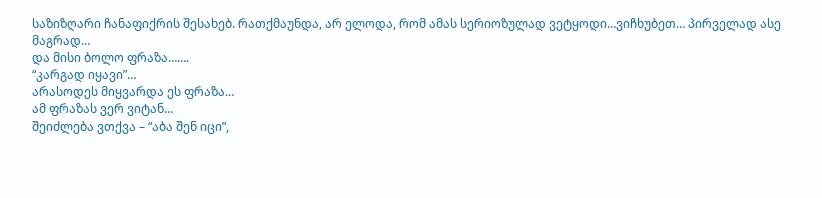საზიზღარი ჩანაფიქრის შესახებ. რათქმაუნდა, არ ელოდა, რომ ამას სერიოზულად ვეტყოდი…ვიჩხუბეთ… პირველად ასე მაგრად…
და მისი ბოლო ფრაზა…….
“კარგად იყავი”…
არასოდეს მიყვარდა ეს ფრაზა…
ამ ფრაზას ვერ ვიტან…
შეიძლება ვთქვა – “აბა შენ იცი”,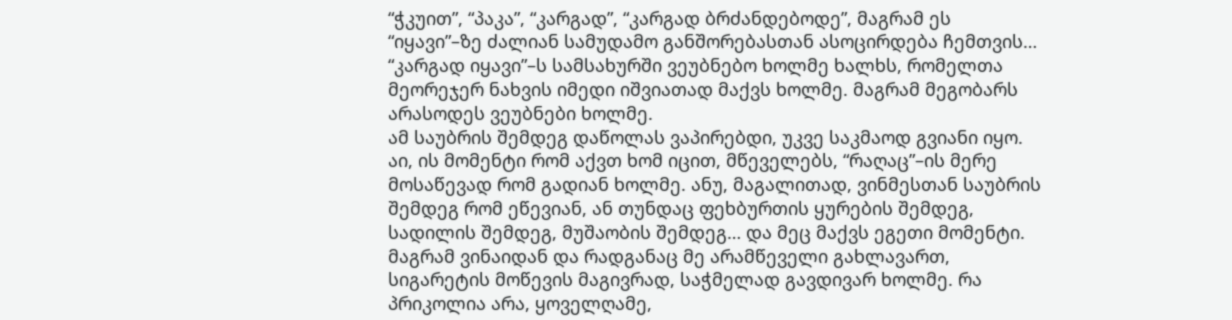“ჭკუით”, “პაკა”, “კარგად”, “კარგად ბრძანდებოდე”, მაგრამ ეს “იყავი”–ზე ძალიან სამუდამო განშორებასთან ასოცირდება ჩემთვის…
“კარგად იყავი”–ს სამსახურში ვეუბნებო ხოლმე ხალხს, რომელთა მეორეჯერ ნახვის იმედი იშვიათად მაქვს ხოლმე. მაგრამ მეგობარს არასოდეს ვეუბნები ხოლმე.
ამ საუბრის შემდეგ დაწოლას ვაპირებდი, უკვე საკმაოდ გვიანი იყო.
აი, ის მომენტი რომ აქვთ ხომ იცით, მწეველებს, “რაღაც”–ის მერე მოსაწევად რომ გადიან ხოლმე. ანუ, მაგალითად, ვინმესთან საუბრის შემდეგ რომ ეწევიან, ან თუნდაც ფეხბურთის ყურების შემდეგ, სადილის შემდეგ, მუშაობის შემდეგ… და მეც მაქვს ეგეთი მომენტი. მაგრამ ვინაიდან და რადგანაც მე არამწეველი გახლავართ, სიგარეტის მოწევის მაგივრად, საჭმელად გავდივარ ხოლმე. რა პრიკოლია არა, ყოველღამე,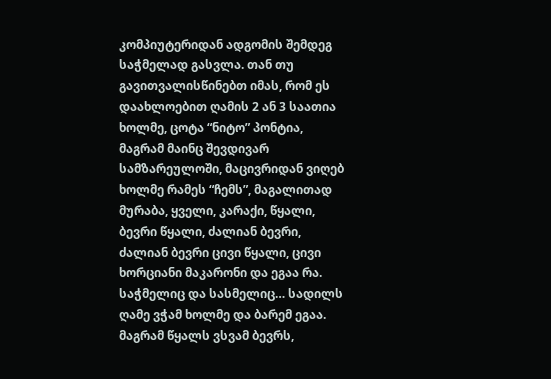კომპიუტერიდან ადგომის შემდეგ საჭმელად გასვლა. თან თუ გავითვალისწინებთ იმას, რომ ეს დაახლოებით ღამის 2 ან 3 საათია ხოლმე, ცოტა “ნიტო” პონტია, მაგრამ მაინც შევდივარ სამზარეულოში, მაცივრიდან ვიღებ ხოლმე რამეს “ჩემს”, მაგალითად მურაბა, ყველი, კარაქი, წყალი, ბევრი წყალი, ძალიან ბევრი, ძალიან ბევრი ცივი წყალი, ცივი ხორციანი მაკარონი და ეგაა რა. საჭმელიც და სასმელიც… სადილს ღამე ვჭამ ხოლმე და ბარემ ეგაა. მაგრამ წყალს ვსვამ ბევრს,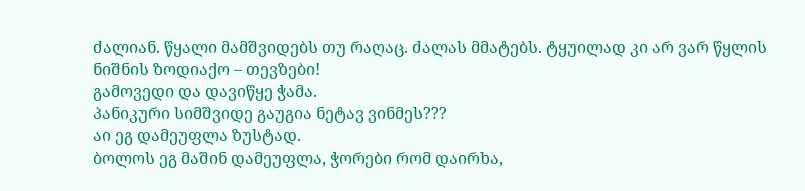ძალიან. წყალი მამშვიდებს თუ რაღაც. ძალას მმატებს. ტყუილად კი არ ვარ წყლის ნიშნის ზოდიაქო – თევზები!
გამოვედი და დავიწყე ჭამა.
პანიკური სიმშვიდე გაუგია ნეტავ ვინმეს???
აი ეგ დამეუფლა ზუსტად.
ბოლოს ეგ მაშინ დამეუფლა, ჭორები რომ დაირხა,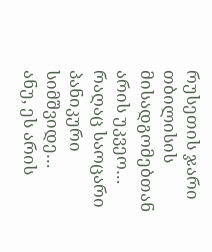რუსეთის ჯარი თბილისის მისადგომებთან არის უკვეო…
რაღაც საოცარი პანიკური სიმშვიდე…
ანუ, ეს არის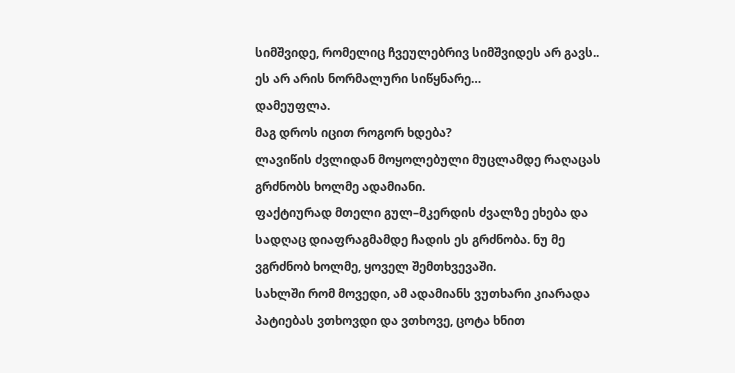სიმშვიდე, რომელიც ჩვეულებრივ სიმშვიდეს არ გავს..
ეს არ არის ნორმალური სიწყნარე…
დამეუფლა.
მაგ დროს იცით როგორ ხდება?
ლავიწის ძვლიდან მოყოლებული მუცლამდე რაღაცას გრძნობს ხოლმე ადამიანი.
ფაქტიურად მთელი გულ–მკერდის ძვალზე ეხება და სადღაც დიაფრაგმამდე ჩადის ეს გრძნობა. ნუ მე ვგრძნობ ხოლმე, ყოველ შემთხვევაში.
სახლში რომ მოვედი, ამ ადამიანს ვუთხარი კიარადა პატიებას ვთხოვდი და ვთხოვე, ცოტა ხნით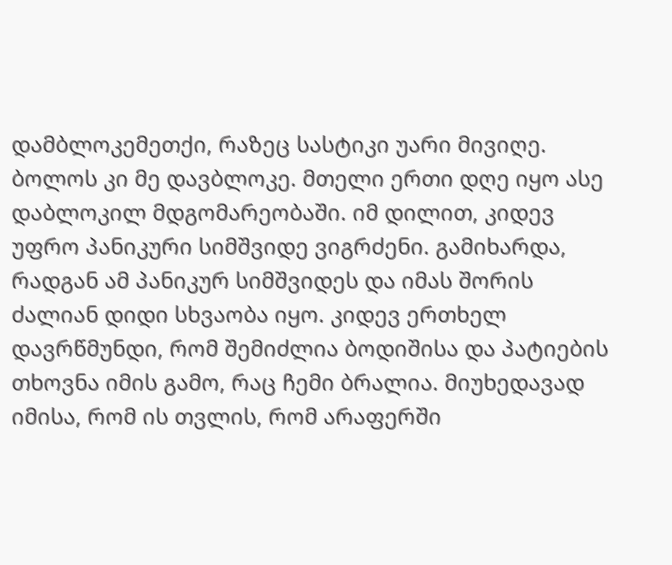დამბლოკემეთქი, რაზეც სასტიკი უარი მივიღე. ბოლოს კი მე დავბლოკე. მთელი ერთი დღე იყო ასე დაბლოკილ მდგომარეობაში. იმ დილით, კიდევ უფრო პანიკური სიმშვიდე ვიგრძენი. გამიხარდა, რადგან ამ პანიკურ სიმშვიდეს და იმას შორის ძალიან დიდი სხვაობა იყო. კიდევ ერთხელ დავრწმუნდი, რომ შემიძლია ბოდიშისა და პატიების თხოვნა იმის გამო, რაც ჩემი ბრალია. მიუხედავად იმისა, რომ ის თვლის, რომ არაფერში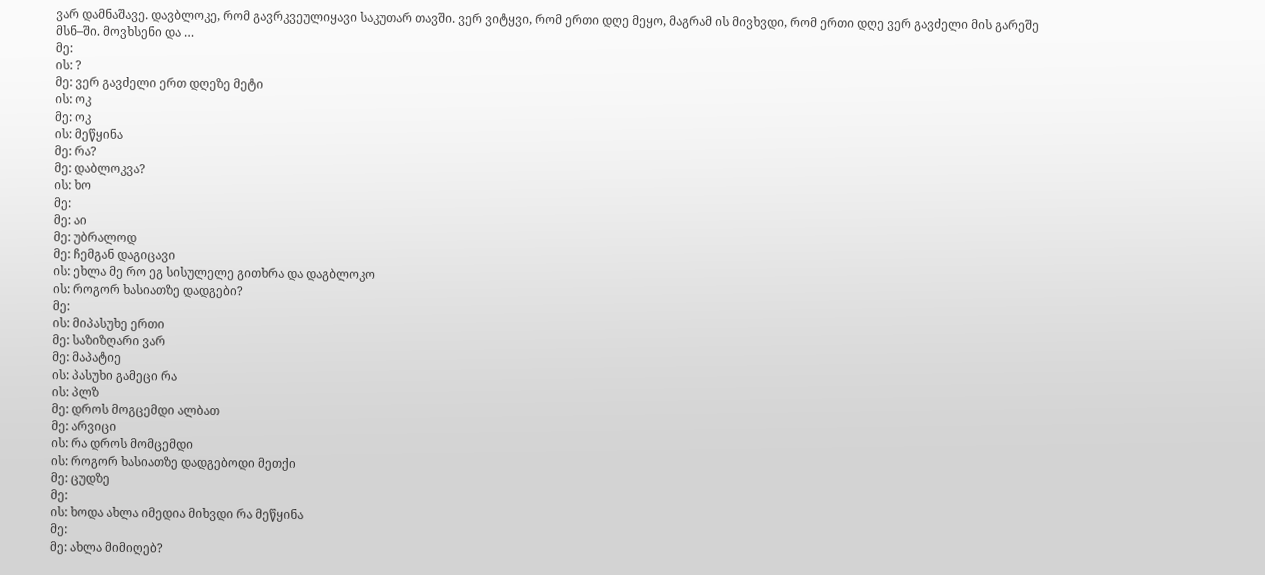ვარ დამნაშავე. დავბლოკე, რომ გავრკვეულიყავი საკუთარ თავში. ვერ ვიტყვი, რომ ერთი დღე მეყო, მაგრამ ის მივხვდი, რომ ერთი დღე ვერ გავძელი მის გარეშე მსნ–ში. მოვხსენი და …
მე:
ის: ?
მე: ვერ გავძელი ერთ დღეზე მეტი
ის: ოკ
მე: ოკ
ის: მეწყინა
მე: რა?
მე: დაბლოკვა?
ის: ხო
მე:
მე: აი
მე: უბრალოდ
მე: ჩემგან დაგიცავი
ის: ეხლა მე რო ეგ სისულელე გითხრა და დაგბლოკო
ის: როგორ ხასიათზე დადგები?
მე:
ის: მიპასუხე ერთი
მე: საზიზღარი ვარ
მე: მაპატიე
ის: პასუხი გამეცი რა
ის: პლზ
მე: დროს მოგცემდი ალბათ
მე: არვიცი
ის: რა დროს მომცემდი
ის: როგორ ხასიათზე დადგებოდი მეთქი
მე: ცუდზე
მე:
ის: ხოდა ახლა იმედია მიხვდი რა მეწყინა
მე:
მე: ახლა მიმიღებ?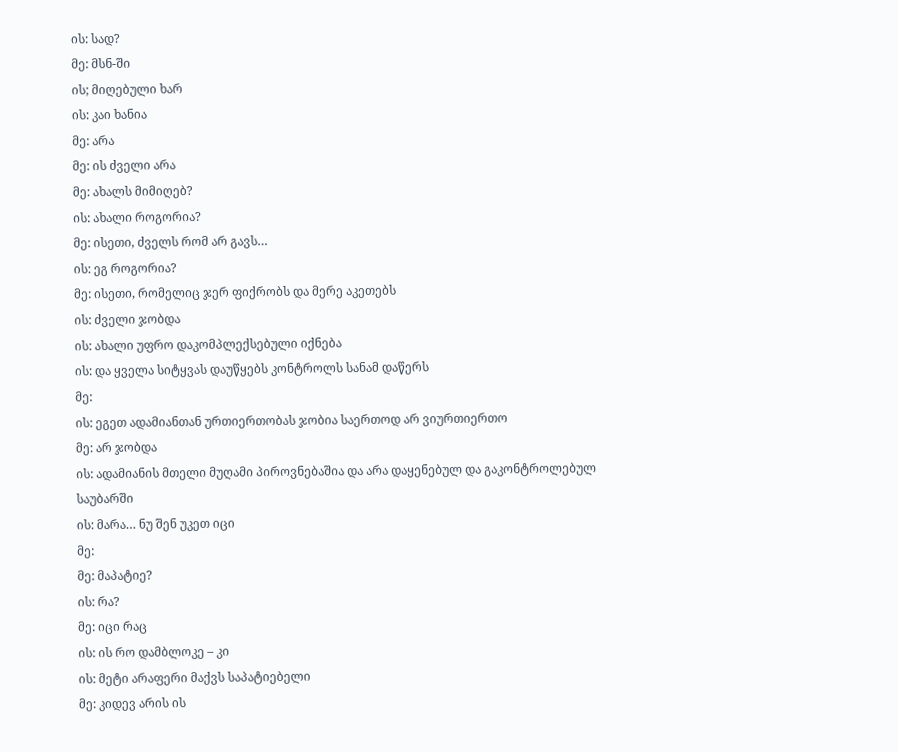ის: სად?
მე: მსნ-ში
ის; მიღებული ხარ
ის: კაი ხანია
მე: არა
მე: ის ძველი არა
მე: ახალს მიმიღებ?
ის: ახალი როგორია?
მე: ისეთი, ძველს რომ არ გავს…
ის: ეგ როგორია?
მე: ისეთი, რომელიც ჯერ ფიქრობს და მერე აკეთებს
ის: ძველი ჯობდა
ის: ახალი უფრო დაკომპლექსებული იქნება
ის: და ყველა სიტყვას დაუწყებს კონტროლს სანამ დაწერს
მე:
ის: ეგეთ ადამიანთან ურთიერთობას ჯობია საერთოდ არ ვიურთიერთო
მე: არ ჯობდა
ის: ადამიანის მთელი მუღამი პიროვნებაშია და არა დაყენებულ და გაკონტროლებულ საუბარში
ის: მარა… ნუ შენ უკეთ იცი
მე:
მე: მაპატიე?
ის: რა?
მე: იცი რაც
ის: ის რო დამბლოკე – კი
ის: მეტი არაფერი მაქვს საპატიებელი
მე: კიდევ არის ის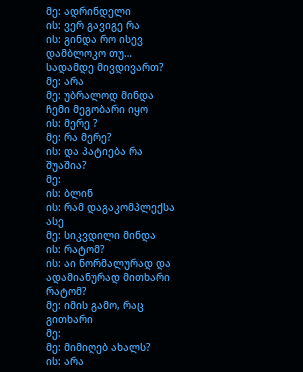მე: ადრინდელი
ის: ვერ გავიგე რა
ის: გინდა რო ისევ დამბლოკო თუ… სადამდე მივდივართ?
მე: არა
მე: უბრალოდ მინდა ჩემი მეგობარი იყო
ის: მერე ?
მე: რა მერე?
ის: და პატიება რა შუაშია?
მე:
ის: ბლინ
ის: რამ დაგაკომპლექსა ასე
მე: სიკვდილი მინდა
ის: რატომ?
ის: აი ნორმალურად და ადამიანურად მითხარი რატომ?
მე: იმის გამო, რაც გითხარი
მე:
მე: მიმიღებ ახალს?
ის: არა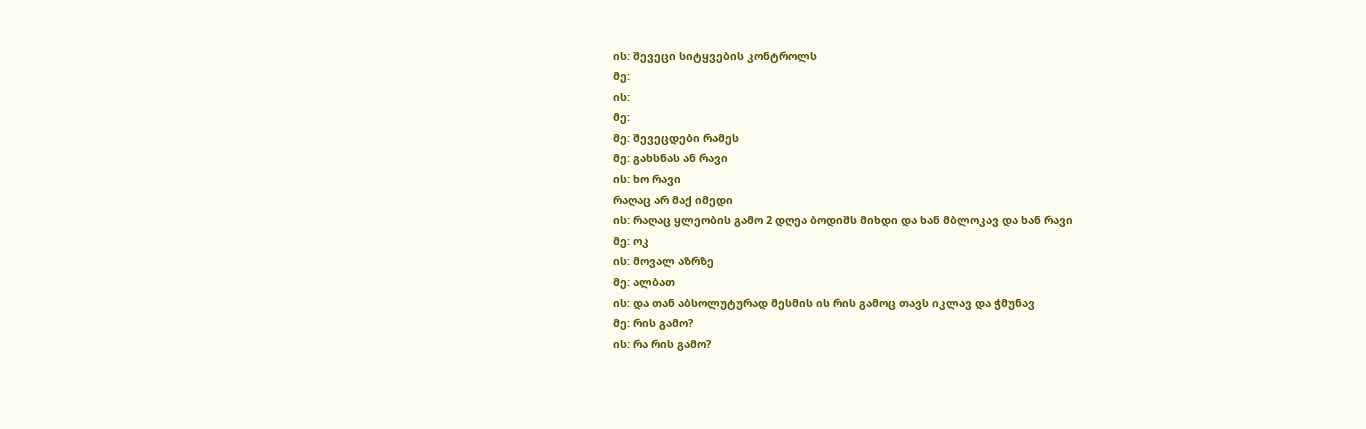ის: შევეცი სიტყვების კონტროლს
მე:
ის:
მე:
მე: შევეცდები რამეს
მე: გახსნას ან რავი
ის: ხო რავი
რაღაც არ მაქ იმედი
ის: რაღაც ყლეობის გამო 2 დღეა ბოდიშს მიხდი და ხან მბლოკავ და ხან რავი
მე: ოკ
ის: მოვალ აზრზე
მე: ალბათ
ის: და თან აბსოლუტურად მესმის ის რის გამოც თავს იკლავ და ჭმუნავ
მე: რის გამო?
ის: რა რის გამო?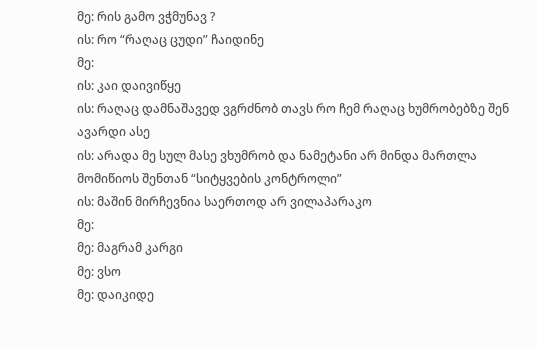მე: რის გამო ვჭმუნავ ?
ის: რო “რაღაც ცუდი” ჩაიდინე
მე:
ის: კაი დაივიწყე
ის: რაღაც დამნაშავედ ვგრძნობ თავს რო ჩემ რაღაც ხუმრობებზე შენ ავარდი ასე
ის: არადა მე სულ მასე ვხუმრობ და ნამეტანი არ მინდა მართლა მომიწიოს შენთან “სიტყვების კონტროლი”
ის: მაშინ მირჩევნია საერთოდ არ ვილაპარაკო
მე:
მე: მაგრამ კარგი
მე: ვსო
მე: დაიკიდე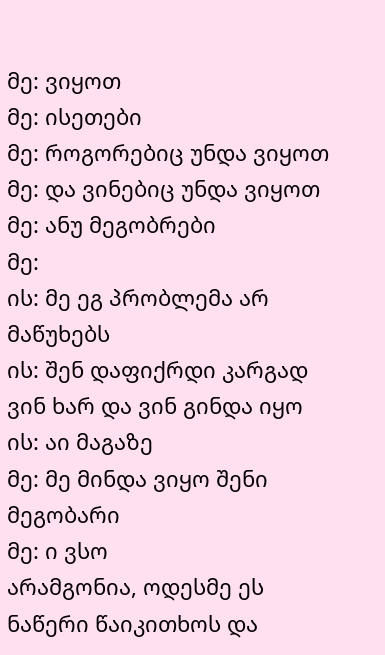მე: ვიყოთ
მე: ისეთები
მე: როგორებიც უნდა ვიყოთ
მე: და ვინებიც უნდა ვიყოთ
მე: ანუ მეგობრები
მე:
ის: მე ეგ პრობლემა არ მაწუხებს
ის: შენ დაფიქრდი კარგად ვინ ხარ და ვინ გინდა იყო
ის: აი მაგაზე
მე: მე მინდა ვიყო შენი მეგობარი
მე: ი ვსო
არამგონია, ოდესმე ეს ნაწერი წაიკითხოს და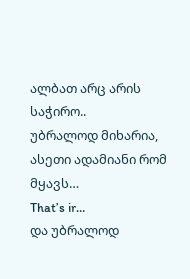ალბათ არც არის საჭირო..
უბრალოდ მიხარია, ასეთი ადამიანი რომ მყავს…
That’s ir…
და უბრალოდ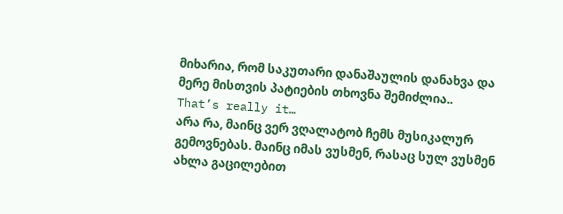მიხარია, რომ საკუთარი დანაშაულის დანახვა და მერე მისთვის პატიების თხოვნა შემიძლია..
That’s really it…
არა რა, მაინც ვერ ვღალატობ ჩემს მუსიკალურ გემოვნებას. მაინც იმას ვუსმენ, რასაც სულ ვუსმენ
ახლა გაცილებით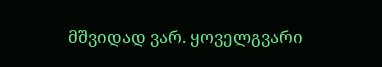მშვიდად ვარ. ყოველგვარი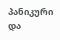პანიკური და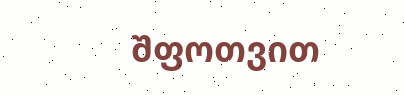შფოთვით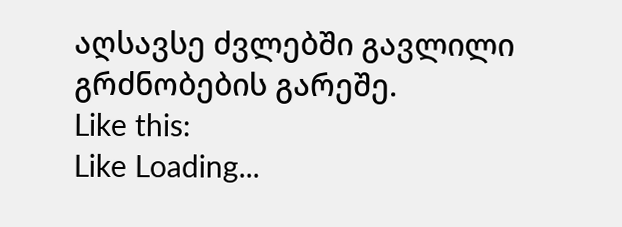აღსავსე ძვლებში გავლილი გრძნობების გარეშე.
Like this:
Like Loading...